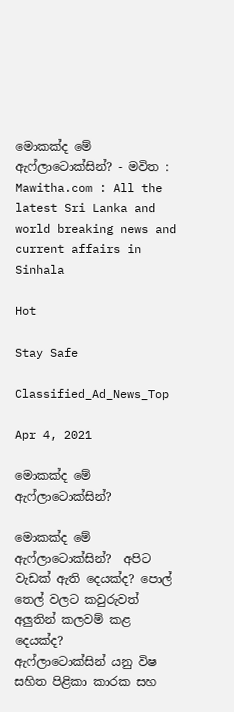මොකක්ද මේ ඇෆ්ලාටොක්සින්? - මවිත : Mawitha.com : All the latest Sri Lanka and world breaking news and current affairs in Sinhala

Hot

Stay Safe

Classified_Ad_News_Top

Apr 4, 2021

මොකක්ද මේ ඇෆ්ලාටොක්සින්?

මොකක්ද මේ ඇෆ්ලාටොක්සින්?  අපිට වැඩක් ඇති දෙයක්ද? පොල් තෙල් වලට කවුරුවත් අලුතින් කලවම් කළ දෙයක්ද?
ඇෆ්ලාටොක්සින් යනු විෂ සහිත පිළිකා කාරක සහ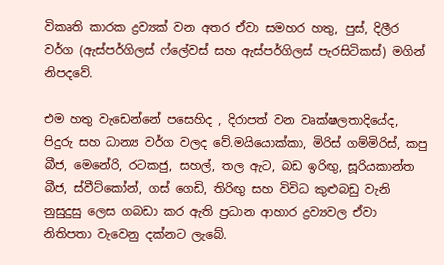විකෘති කාරක ද්‍රව්‍යක් වන අතර ඒවා සමහර හතු, පුස්, දිලීර වර්ග (ඇස්පර්ගිලස් ෆ්ලේවස් සහ ඇස්පර්ගිලස් පැරසිටිකස්) මගින් නිපදවේ.

එම හතු වැඩෙන්නේ පසෙහිද , දිරාපත් වන වෘක්ෂලතාදියේද, පිදුරු සහ ධාන්‍ය වර්ග වලද වේ.මයියොක්කා, මිරිස් ගම්මිරිස්, කපු බීජ, මෙනේරි, රටකජු, සහල්, තල ඇට, බඩ ඉරිඟු, සූරියකාන්ත බීජ, ස්වීට්කෝන්, ගස් ගෙඩි, තිරිඟු සහ විවිධ කුළුබඩු වැනි නුසුදුසු ලෙස ගබඩා කර ඇති ප්‍රධාන ආහාර ද්‍රව්‍යවල ඒවා නිතිපතා වැවෙනු දක්නට ලැබේ.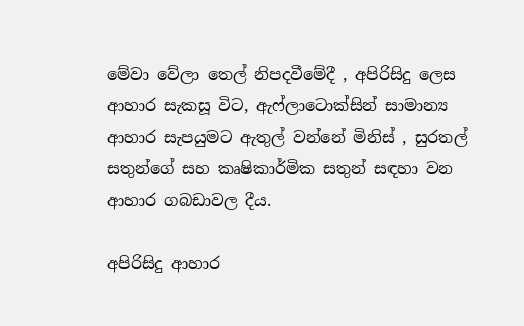මේවා වේලා තෙල් නිපදවීමේදී , අපිරිසිදු ලෙස ආහාර සැකසූ විට, ඇෆ්ලාටොක්සින් සාමාන්‍ය ආහාර සැපයුමට ඇතුල් වන්නේ මිනිස් , සුරතල් සතුන්ගේ සහ කෘෂිකාර්මික සතුන් සඳහා වන ආහාර ගබඩාවල දීය.

අපිරිසිදු ආහාර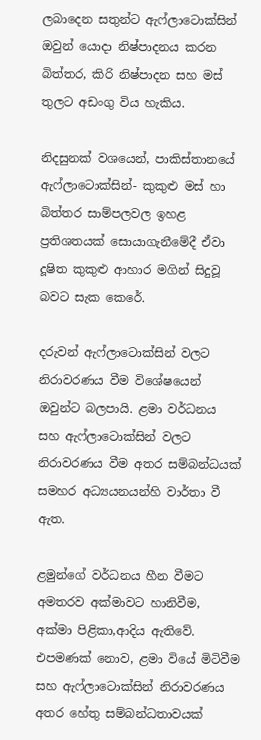ලබාදෙන සතුන්ට ඇෆ්ලාටොක්සින් ඔවුන් යොදා නිෂ්පාදනය කරන බිත්තර, කිරි නිෂ්පාදන සහ මස් තුලට අඩංගු විය හැකිය.

නිදසුනක් වශයෙන්, පාකිස්තානයේ ඇෆ්ලාටොක්සින්- කුකුළු මස් හා බිත්තර සාම්පලවල ඉහළ ප්‍රතිශතයක් සොයාගැනීමේදී ඒවා දූෂිත කුකුළු ආහාර මගින් සිදුවූ බවට සැක කෙරේ.

දරුවන් ඇෆ්ලාටොක්සින් වලට නිරාවරණය වීම විශේෂයෙන් ඔවුන්ට බලපායි. ළමා වර්ධනය සහ ඇෆ්ලාටොක්සින් වලට නිරාවරණය වීම අතර සම්බන්ධයක් සමහර අධ්‍යයනයන්හි වාර්තා වී ඇත.

ළමුන්ගේ වර්ධනය හීන වීමට අමතරව අක්මාවට හානිවීම, අක්මා පිළිකා,ආදිය ඇතිවේ. එපමණක් නොව, ළමා වියේ මිටිවීම සහ ඇෆ්ලාටොක්සින් නිරාවරණය අතර හේතු සම්බන්ධතාවයක්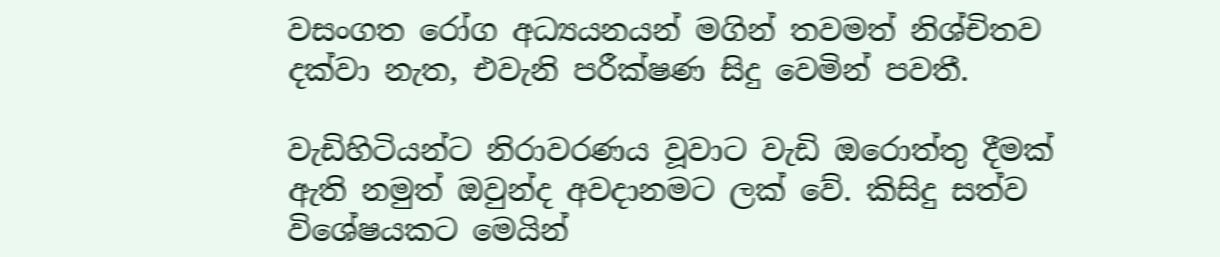වසංගත රෝග අධ්‍යයනයන් මගින් තවමත් නිශ්චිතව දක්වා නැත, එවැනි පරීක්ෂණ සිදු වෙමින් පවතී.

වැඩිහිටියන්ට නිරාවරණය වූවාට වැඩි ඔරොත්තු දීමක් ඇති නමුත් ඔවුන්ද අවදානමට ලක් වේ. කිසිදු සත්ව විශේෂයකට මෙයින්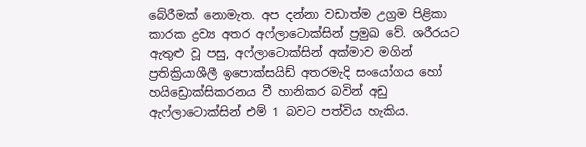බේරීමක් නොමැත. අප දන්නා වඩාත්ම උග්‍රම පිළිකා කාරක ද්‍රව්‍ය අතර අෆ්ලාටොක්සින් ප්‍රමුඛ වේ. ශරීරයට ඇතුළු වූ පසු, අෆ්ලාටොක්සින් අක්මාව මගින් ප්‍රතික්‍රියාශීලී ඉපොක්සයිඩ් අතරමැදි සංයෝගය හෝ හයිඩ්‍රොක්සිකරනය වී හානිකර බවින් අඩු ඇෆ්ලාටොක්සින් එම් 1 බවට පත්විය හැකිය.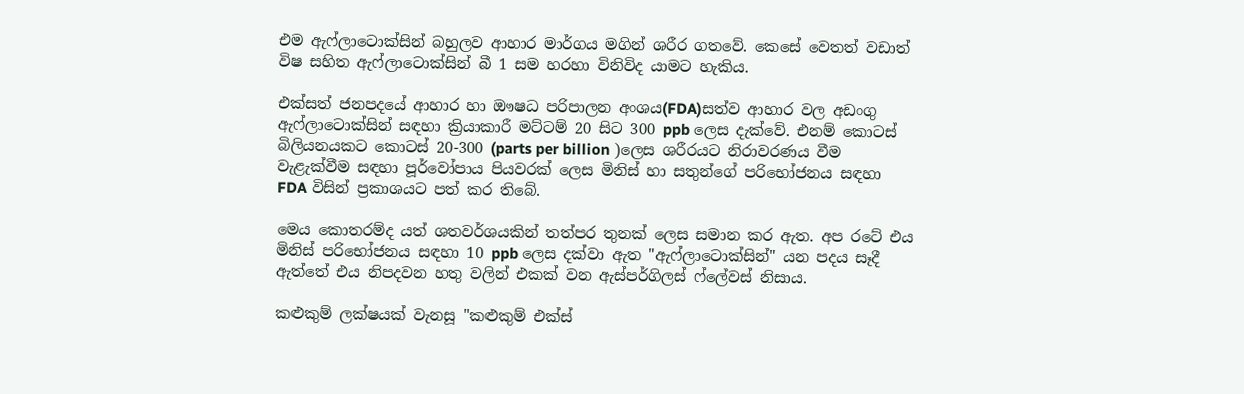එම ඇෆ්ලාටොක්සින් බහුලව ආහාර මාර්ගය මගින් ශරීර ගතවේ. කෙසේ වෙතත් වඩාත් විෂ සහිත ඇෆ්ලාටොක්සින් බී 1 සම හරහා විනිවිද යාමට හැකිය.

එක්සත් ජනපදයේ ආහාර හා ඖෂධ පරිපාලන අංශය(FDA)සත්ව ආහාර වල අඩංගු ඇෆ්ලාටොක්සින් සඳහා ක්‍රියාකාරී මට්ටම් 20 සිට 300 ppb ලෙස දැක්වේ. එනම් කොටස් බිලියනයකට කොටස් 20-300 (parts per billion )ලෙස ශරීරයට නිරාවරණය වීම වැළැක්වීම සඳහා පූර්වෝපාය පියවරක් ලෙස මිනිස් හා සතුන්ගේ පරිභෝජනය සඳහා FDA විසින් ප්‍රකාශයට පත් කර තිබේ.

මෙය කොතරම්ද යත් ශතවර්ශයකින් තත්පර තුනක් ලෙස සමාන කර ඇත. අප රටේ එය මිනිස් පරිභෝජනය සඳහා 10 ppb ලෙස දක්වා ඇත "ඇෆ්ලාටොක්සින්" යන පදය සෑදී ඇත්තේ එය නිපදවන හතු වලින් එකක් වන ඇස්පර්ගිලස් ෆ්ලේවස් නිසාය.

කළුකුම් ලක්ෂයක් වැනසූ "කළුකුම් එක්ස්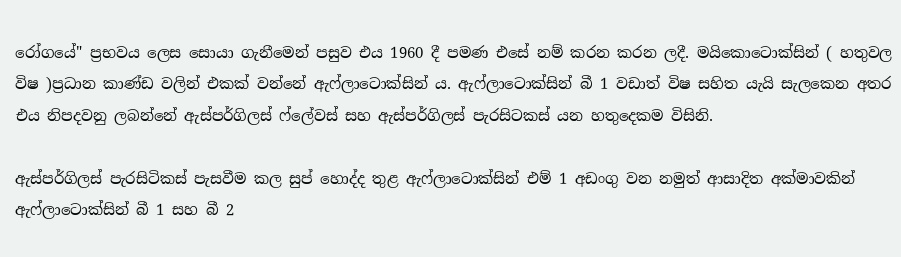රෝගයේ" ප්‍රභවය ලෙස සොයා ගැනීමෙන් පසුව එය 1960 දී පමණ එසේ නම් කරන කරන ලදී. මයිකොටොක්සින් ( හතුවල විෂ )ප්‍රධාන කාණ්ඩ වලින් එකක් වන්නේ ඇෆ්ලාටොක්සින් ය. ඇෆ්ලාටොක්සින් බී 1 වඩාත් විෂ සහිත යැයි සැලකෙන අතර එය නිපදවනු ලබන්නේ ඇස්පර්ගිලස් ෆ්ලේවස් සහ ඇස්පර්ගිලස් පැරසිටකස් යන හතුදෙකම විසිනි.

ඇස්පර්ගිලස් පැරසිටිකස් පැසවීම කල සුප් හොද්ද තුළ ඇෆ්ලාටොක්සින් එම් 1 අඩංගු වන නමුත් ආසාදිත අක්මාවකින් ඇෆ්ලාටොක්සින් බී 1 සහ බී 2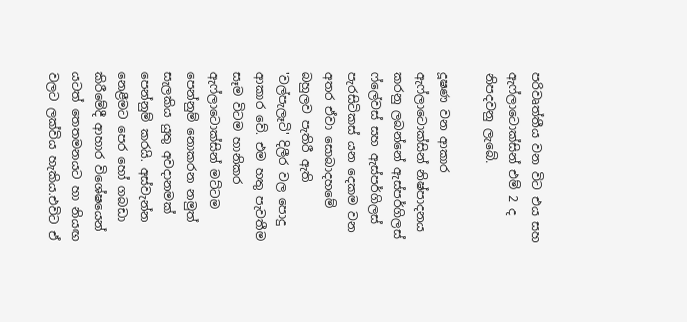පරිවෘත්තීය වන විට එය සහ ඇෆ්ලාටොක්සින් එම් 2 ද නිපදවනු ලැබේ.

දූෂණ වන ආකාර ඇෆ්ලාටොක්සින් නිෂ්පාදනය කරනු ලබන්නේ ඇස්පර්ගිලස් ෆ්ලේවස් සහ ඇස්පර්ගිලස් පැරසිටිකස් යන දෙකම වන අතර ඒවා සොබාදහමේ බහුලව පැතිරී ඇති 'වල්පැලෑටි' දිලීර වල පොදු ආකාර වේ. එම හතු පැවතීම සෑම විටම හානිකර ඇෆ්ලාටොක්සින් මට්ටම පෙන්නුම් නොකරන නමුත් සැලකිය යුතු අවදානමක් පෙන්නුම් කරයි. අස්වැන්න නෙළීමට පෙර හෝ ගබඩා කිරීමේදී ආහාර විශේෂයෙන් යටත් තෙතමනයට හා නියඟ වලට ලක්විය හැකිය.එවිට ඒ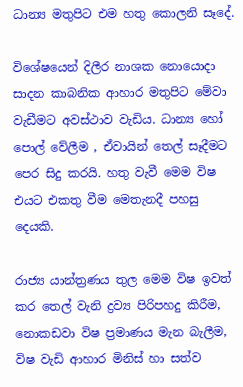ධාන්‍ය මතුපිට එම හතු කොලනි සෑදේ.

විශේෂයෙන් දිලීර නාශක නොයොදා සාදන කාබනික ආහාර මතුපිට මේවා වැඩීමට අවස්ථාව වැඩිය. ධාන්‍ය හෝ පොල් වේලීම , ඒවායින් තෙල් සෑදීමට පෙර සිදු කරයි. හතු වැවී මෙම විෂ එයට එකතු වීම මෙතැනදී පහසු දෙයකි.

රාජ්‍ය යාන්ත්‍රණය තුල මෙම විෂ ඉවත් කර තෙල් වැනි ද්‍රව්‍ය පිරිපහදු කිරීම, නොකඩවා විෂ ප්‍රමාණය මැන බැලීම, විෂ වැඩි ආහාර මිනිස් හා සත්ව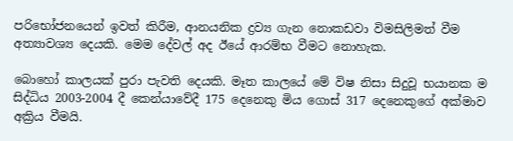පරිභෝජනයෙන් ඉවත් කිරීම, ආනයනික ද්‍රව්‍ය ගැන නොකඩවා විමසිලිමත් වීම අත්‍යාවශ්‍ය දෙයකි. මෙම දේවල් අද ඊයේ ආරම්භ වීමට නොහැක.

බොහෝ කාලයක් පුරා පැවති දෙයකි. මෑත කාලයේ මේ විෂ නිසා සිදුවූ භයානක ම සිද්ධිය 2003-2004 දී කෙන්යාවේදී 175 දෙනෙකු මිය ගොස් 317 දෙනෙකුගේ අක්මාව අක්‍රිය වීමයි.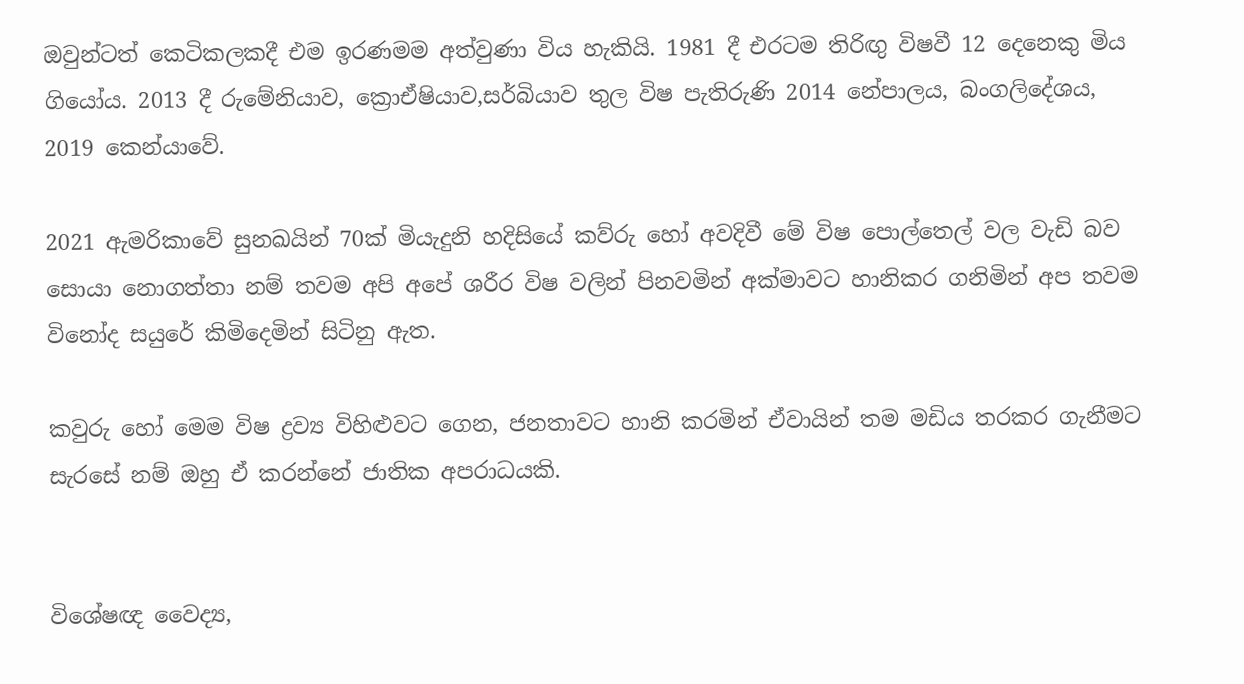ඔවුන්ටත් කෙටිකලකදී එම ඉරණමම අත්වුණා විය හැකියි. 1981 දී එරටම තිරිඟු විෂවී 12 දෙනෙකු මිය ගියෝය. 2013 දී රුමේනියාව, ක්‍රොඒෂියාව,සර්බියාව තුල විෂ පැතිරුණි 2014 නේපාලය, බංගලිදේශය, 2019 කෙන්යාවේ.

2021 ඇමරිකාවේ සුනඛයින් 70ක් මියැදුනි හදිසියේ කව්රු හෝ අවදිවී මේ විෂ පොල්තෙල් වල වැඩි බව සොයා නොගත්තා නම් තවම අපි අපේ ශරීර විෂ වලින් පිනවමින් අක්මාවට හානිකර ගනිමින් අප තවම විනෝද සයුරේ කිමිදෙමින් සිටිනු ඇත.

කවුරු හෝ මෙම විෂ ද්‍රව්‍ය විහිළුවට ගෙන, ජනතාවට හානි කරමින් ඒවායින් තම මඩිය තරකර ගැනීමට සැරසේ නම් ඔහු ඒ කරන්නේ ජාතික අපරාධයකි.


විශේෂඥ වෛද්‍ය,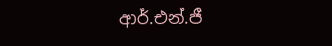ආර්.එන්.ජී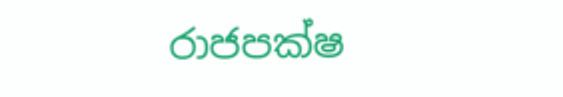රාජපක්ෂ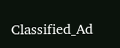Classified_Ad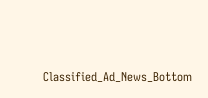Classified_Ad_News_Bottom